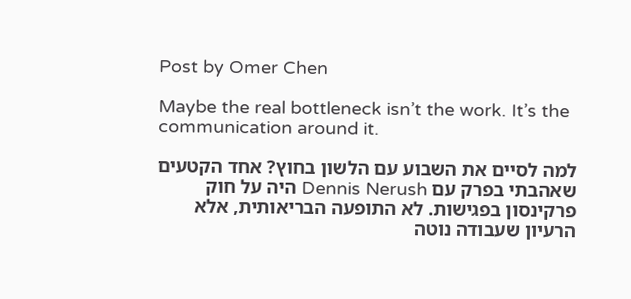Post by Omer Chen

Maybe the real bottleneck isn’t the work. It’s the communication around it.

למה לסיים את השבוע עם הלשון בחוץ? אחד הקטעים שאהבתי בפרק עם Dennis Nerush היה על חוק פרקינסון בפגישות. לא התופעה הבריאותית, אלא הרעיון שעבודה נוטה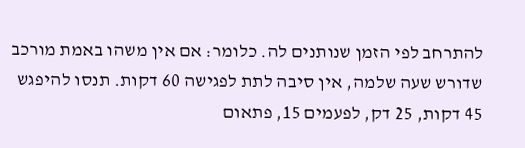להתרחב לפי הזמן שנותנים לה. כלומר: אם אין משהו באמת מורכב שדורש שעה שלמה, אין סיבה לתת לפגישה 60 דקות. תנסו להיפגש 45 דקות, 25 דק, לפעמים 15, פתאום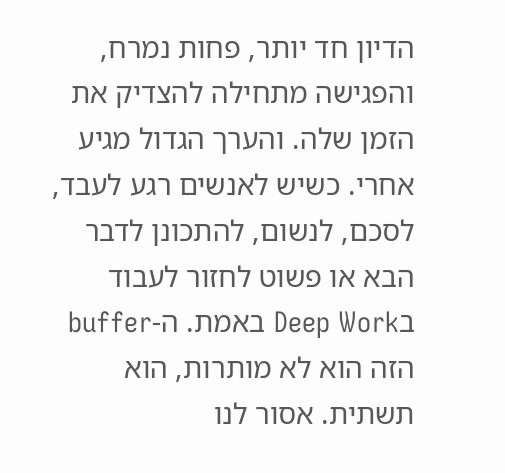הדיון חד יותר, פחות נמרח, והפגישה מתחילה להצדיק את הזמן שלה. והערך הגדול מגיע אחרי. כשיש לאנשים רגע לעבד, לסכם, לנשום, להתכונן לדבר הבא או פשוט לחזור לעבוד בDeep Work באמת. ה-buffer הזה הוא לא מותרות, הוא תשתית. אסור לנו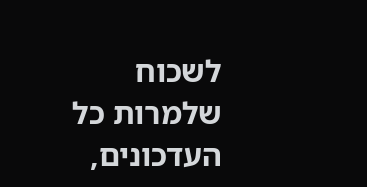לשכוח שלמרות כל העדכונים,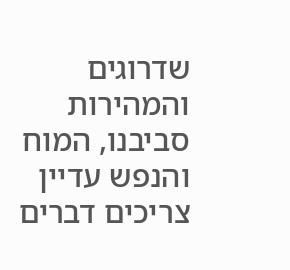שדרוגים והמהירות סביבנו, המוח והנפש עדיין צריכים דברים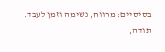בסיסיים: מרווח, נשימה וזמן לעבד. תודה,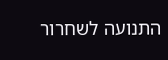התנועה לשחרור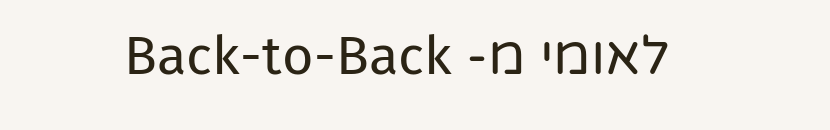לאומי מ- Back-to-Back